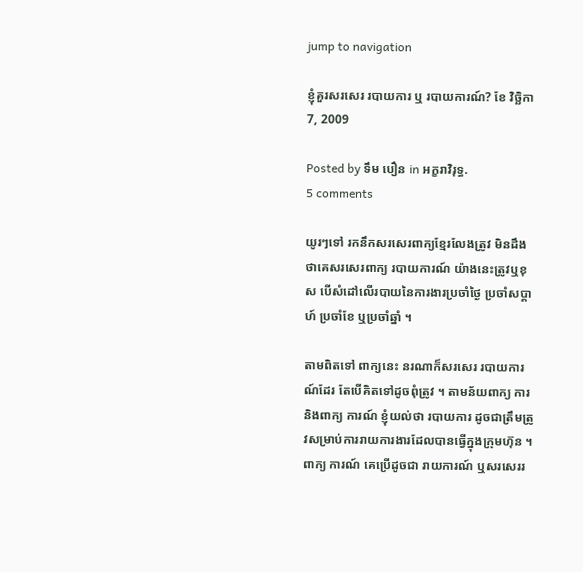jump to navigation

ខ្ញុំគួរសរសេរ របាយការ ឬ របាយការណ៍? ខែ វិច្ឆិកា 7, 2009

Posted by ទឹម បឿន in អក្ខរាវិរុទ្ធ.
5 comments

យូរៗទៅ រកនឹកសរសេរពាក្យខ្មែរលែងត្រូវ មិនដឹងថាគេសរសេរពាក្យ របាយការណ៍ យ៉ាងនេះត្រូវឬខុស បើសំដៅលើរបាយនៃការងារប្រចាំថ្ងៃ ប្រចាំសប្ដាហ៍ ប្រចាំខែ ឬប្រចាំឆ្នាំ ។

តាមពិតទៅ ពាក្យនេះ នរណាក៏សរសេរ របាយការណ៍ដែរ តែបើគិតទៅដូចពុំត្រូវ ។ តាមន័យពាក្យ ការ និងពាក្យ ការណ៍ ខ្ញុំយល់ថា របាយការ ដូចជាត្រឹមត្រូវសម្រាប់ការរាយការងារដែលបានធ្វើក្នុងក្រុមហ៊ុន ។ ពាក្យ ការណ៍ គេប្រើដូចជា រាយការណ៍ ឬសរសេររ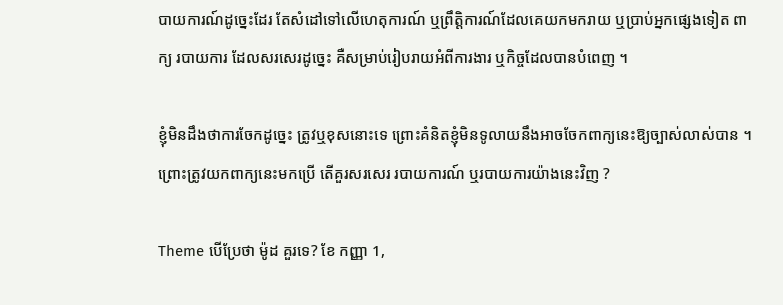បាយការណ៍ដូច្នេះដែរ តែសំដៅទៅលើហេតុការណ៍ ឬព្រឹត្តិការណ៍ដែលគេយកមករាយ ឬប្រាប់អ្នកផ្សេងទៀត ពាក្យ របាយការ ដែលសរសេរដូច្នេះ គឺសម្រាប់រៀបរាយអំពីការងារ ឬកិច្ចដែលបានបំពេញ ។

ខ្ញុំមិនដឹងថាការចែកដូច្នេះ ត្រូវឬខុសនោះទេ ព្រោះគំនិតខ្ញុំមិនទូលាយនឹងអាចចែកពាក្យនេះឱ្យច្បាស់លាស់បាន ។ ព្រោះត្រូវយកពាក្យនេះមកប្រើ តើគួរសរសេរ របាយការណ៍ ឬរបាយការយ៉ាងនេះវិញ ?

Theme បើប្រែថា ម៉ូដ គួរទេ? ខែ កញ្ញា 1,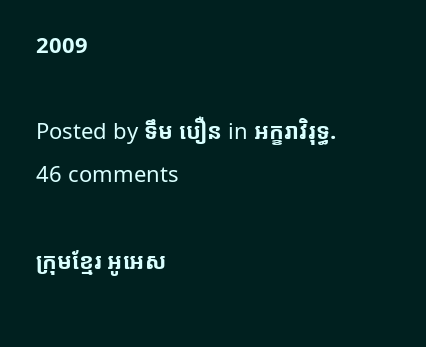2009

Posted by ទឹម បឿន in អក្ខរាវិរុទ្ធ.
46 comments

ក្រុមខ្មែរ អូអេស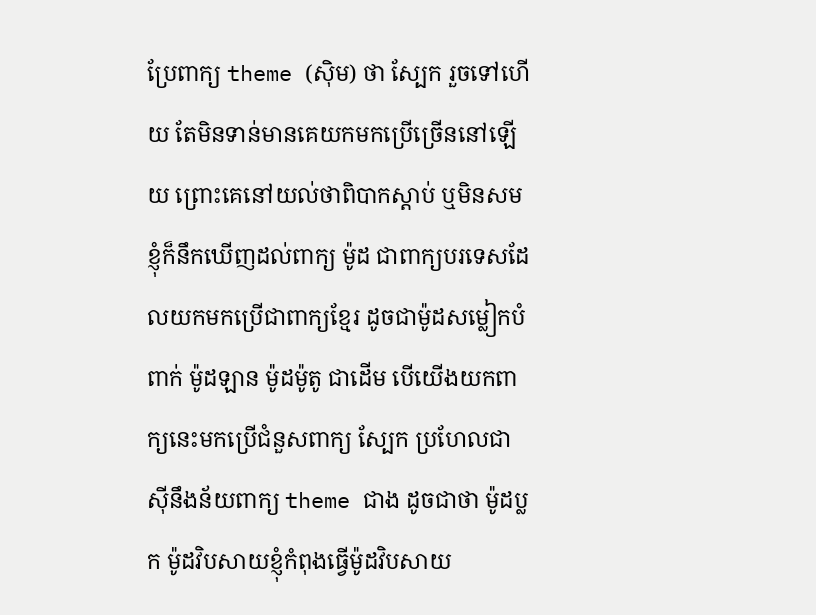ប្រែពាក្យ theme (ស៊ិម) ថា ស្បែក រួចទៅហើយ តែមិនទាន់មានគេយកមកប្រើច្រើននៅឡើយ ព្រោះគេនៅយល់ថាពិបាកស្ដាប់ ឬមិនសម ខ្ញុំក៏នឹកឃើញដល់ពាក្យ ម៉ូដ ជាពាក្យបរទេសដែលយកមកប្រើជាពាក្យខ្មែរ ដូចជាម៉ូដសម្លៀកបំពាក់ ម៉ូដឡាន ម៉ូដម៉ូតូ ជាដើម បើយើងយកពាក្យនេះមកប្រើជំនួសពាក្យ ស្បែក ប្រហែលជាស៊ីនឹងន័យពាក្យ theme ជាង ដូចជាថា ម៉ូដប្លក ម៉ូដវិបសាយខ្ញុំកំពុងធ្វើម៉ូដវិបសាយ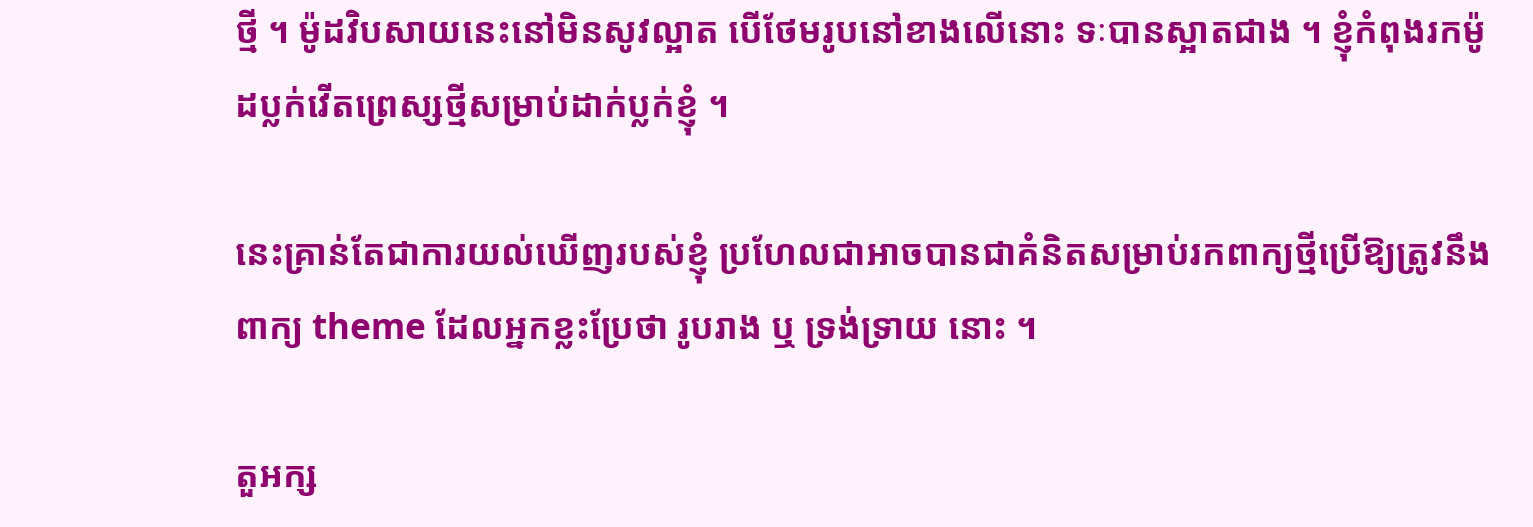ថ្មី ។ ម៉ូដវិបសាយនេះនៅមិនសូវល្អាត បើថែមរូបនៅខាងលើនោះ ទៈបានស្អាតជាង ។ ខ្ញុំកំពុងរកម៉ូដប្លក់វើតព្រេស្សថ្មីសម្រាប់ដាក់ប្លក់ខ្ញុំ ។

នេះគ្រាន់តែជាការយល់ឃើញរបស់ខ្ញុំ ប្រហែលជាអាចបានជាគំនិតសម្រាប់រកពាក្យថ្មីប្រើឱ្យត្រូវនឹងពាក្យ theme ដែលអ្នកខ្លះប្រែថា រូបរាង ឬ ទ្រង់ទ្រាយ នោះ ។

តួអក្ស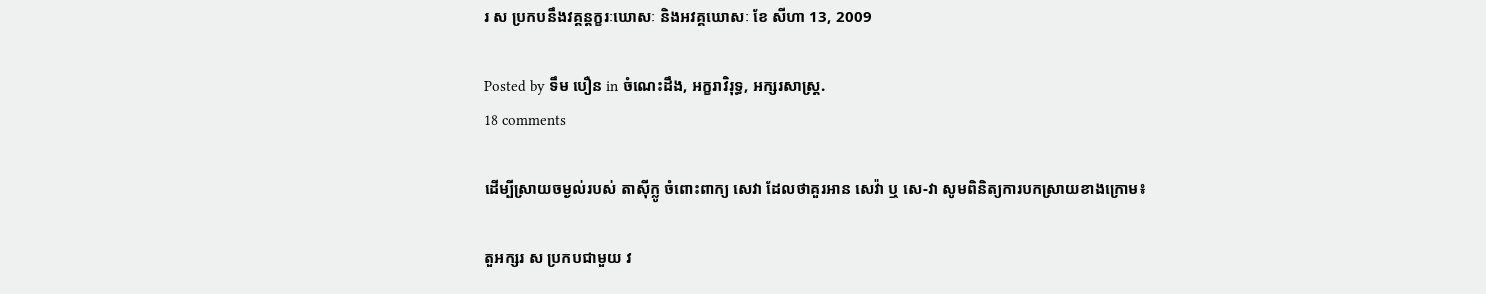រ ស ប្រកបនឹងវគ្គន្តក្ខរៈឃោសៈ និងអវគ្គឃោសៈ ខែ សីហា 13, 2009

Posted by ទឹម បឿន in ចំណេះដឹង, អក្ខរាវិរុទ្ធ, អក្សរសាស្ត្រ.
18 comments

ដើម្បីស្រាយចម្ងល់របស់ តាស៊ីក្លូ ចំពោះពាក្យ សេវា ដែលថាគួរអាន សេវ៉ា ឬ សេ-វា សូមពិនិត្យការបកស្រាយខាងក្រោម៖

តួអក្សរ ស ប្រកបជាមួយ វ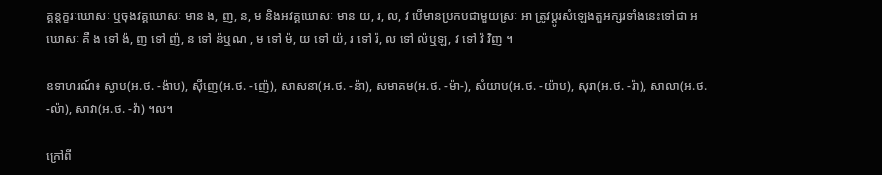គ្គន្តក្ខរៈឃោសៈ ឬចុងវគ្គឃោសៈ មាន ង, ញ, ន, ម និងអវគ្គឃោសៈ មាន យ, រ, ល, វ បើមានប្រកបជាមួយស្រៈ អា ត្រូវប្ដូរសំឡេងតួអក្សរទាំងនេះទៅជា អឃោសៈ គឺ ង ទៅ ង៉, ញ ទៅ ញ៉, ន ទៅ ន៉ឬណ , ម ទៅ ម៉, យ ទៅ យ៉, រ ទៅ រ៉, ល ទៅ ល៉ឬឡ, វ ទៅ វ៉ វិញ ។

ឧទាហរណ៍៖ ស្ងាប(អ.ថ. -ង៉ាប), ស៊ីញេ(អ.ថ. -ញ៉េ), សាសនា(អ.ថ. -ន៉ា), សមាគម(អ.ថ. -ម៉ា-), សំយាប(អ.ថ. -យ៉ាប), សុរា(អ.ថ. -រ៉ា), សាលា(អ.ថ. -ល៉ា), សាវា(អ.ថ. -វ៉ា) ។ល។

ក្រៅពី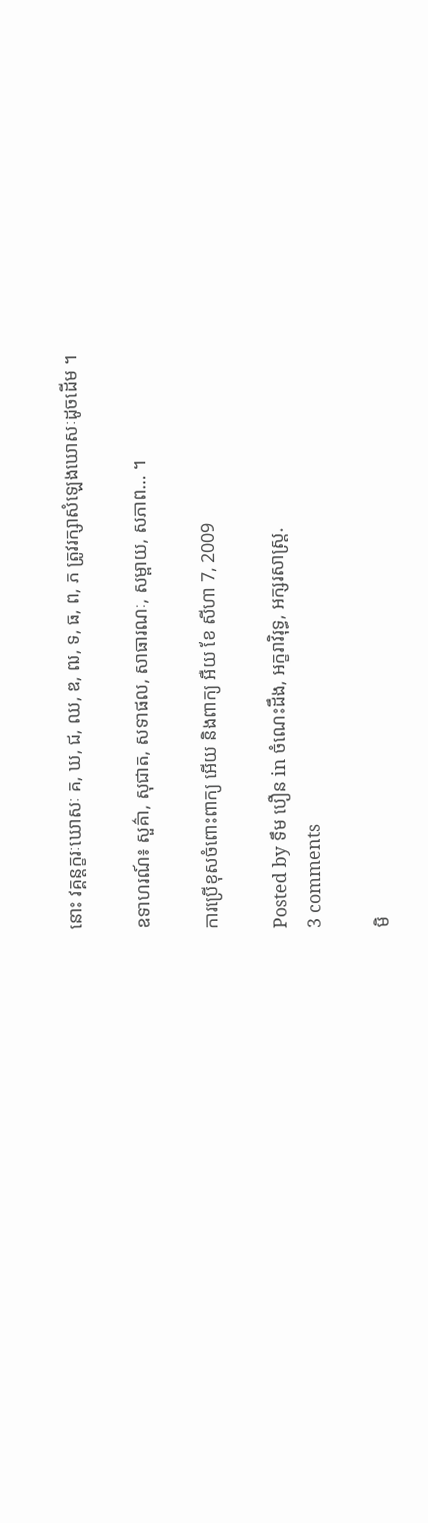នោះ វគ្គន្តក្ខរៈឃោសៈ គ, ឃ, ជ, ឈ, ឌ, ឍ, ទ, ធ, ព, ភ ត្រូវរក្សាសំឡេងឃោសៈដូចដើម ។

ឧទាហរណ៍៖ សួគ៌ា, សុជាត, សទាផល, សាធារណៈ, សម្ពាយ, សភាព… ។

ការប្រើខុសចំពោះពាក្យ អើយ និងពាក្យ អឺយ ខែ សីហា 7, 2009

Posted by ទឹម បឿន in ចំណេះដឹង, អក្ខរាវិរុទ្ធ, អក្សរសាស្ត្រ.
3 comments

មិ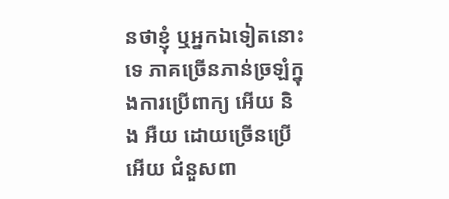នថាខ្ញុំ ឬអ្នកឯទៀតនោះទេ ភាគច្រើនភាន់ច្រឡំក្នុងការប្រើពាក្យ អើយ និង អឺយ ដោយច្រើនប្រើ អើយ ជំនួសពា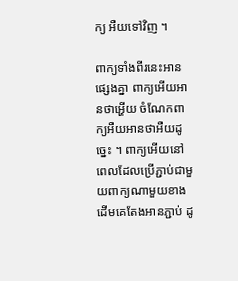ក្យ អឺយទៅវិញ ។

ពាក្យទាំងពីរនេះអានផ្សេងគ្នា ពាក្យអើយអានថាអ្ហើយ ចំណែកពាក្យអឺយអានថាអឺយដូច្នេះ ។ ពាក្យអើយនៅពេលដែលប្រើភ្ជាប់ជាមួយពាក្យណាមួយខាងដើមគេតែងអានភ្ជាប់ ដូ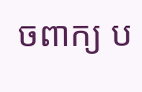ចពាក្យ ប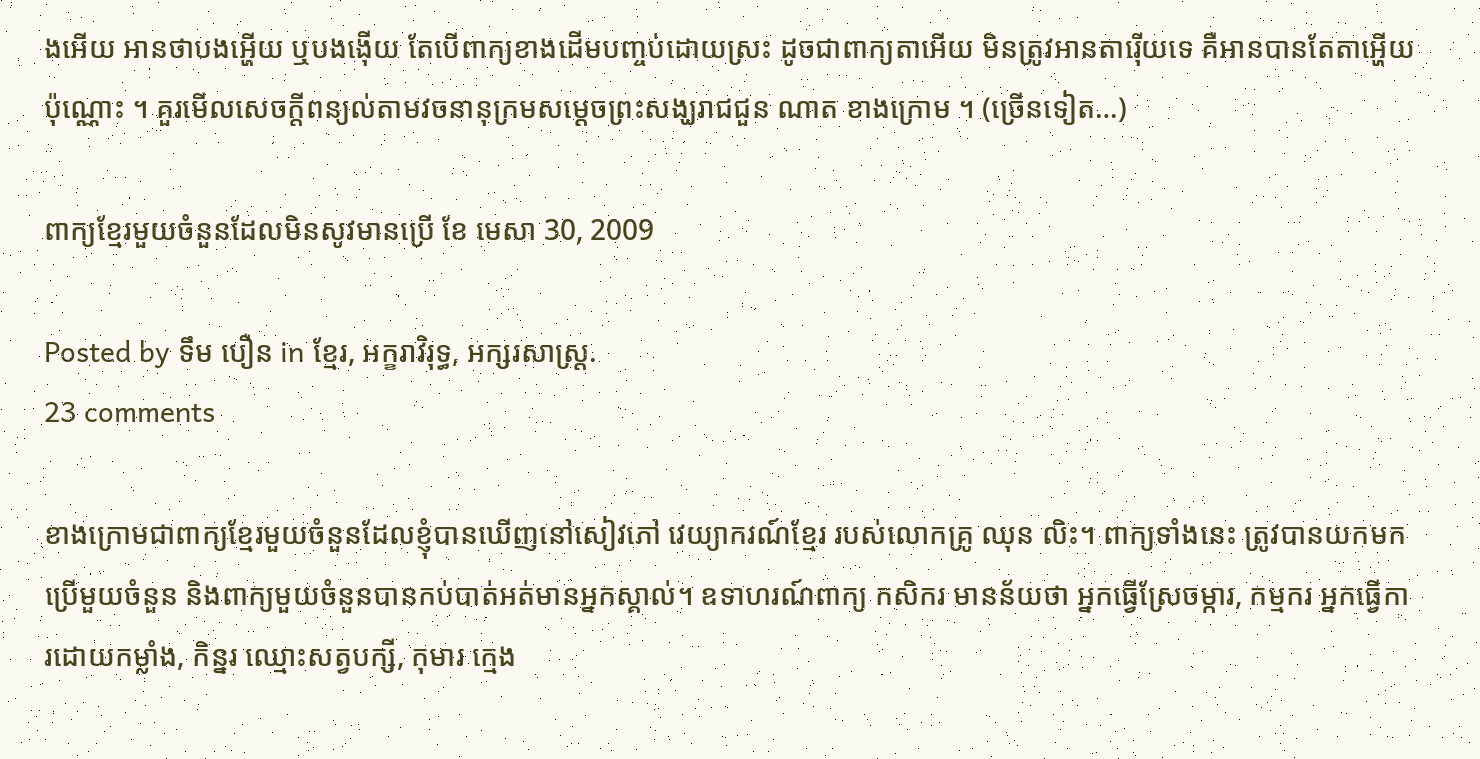ងអើយ អានថាបងអ្ហើយ ឬបងង៉ើយ តែបើពាក្យខាងដើមបញ្ចប់ដោយស្រះ ដូចជាពាក្យតាអើយ មិនត្រូវអានតារ៉ើយទេ គឺអានបានតែតាអ្ហើយប៉ុណ្ណោះ ។ គួរមើលសេចក្ដីពន្យល់តាមវចនានុក្រមសម្ដេចព្រះសង្ឃរាជជួន ណាត ខាងក្រោម ។ (ច្រើនទៀត…)

ពាក្យខ្មែរមួយចំនួនដែលមិនសូវមានប្រើ ខែ មេសា 30, 2009

Posted by ទឹម បឿន in ខ្មែរ, អក្ខរាវិរុទ្ធ, អក្សរសាស្ត្រ.
23 comments

ខាងក្រោមជាពាក្យខ្មែរមួយចំនួនដែលខ្ញុំបានឃើញនៅសៀវភៅ វេយ្យាករណ៍ខ្មែរ របស់លោកគ្រូ ឈុន លិះ។ ពាក្យទាំងនេះ ត្រូវបានយកមកប្រើមួយចំនួន និងពាក្យមួយចំនួនបានកប់បាត់អត់មានអ្នកស្គាល់។ ឧទាហរណ៍ពាក្យ កសិករ មានន័យថា អ្នកធ្វើស្រែចម្ការ, កម្មករ អ្នកធ្វើការដោយកម្លាំង, កិន្នរ ឈ្មោះសត្វបក្សី, កុមារ ក្មេង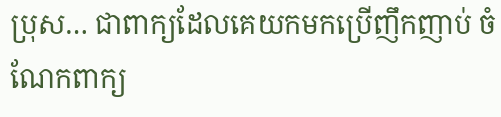ប្រុស… ជាពាក្យដែលគេយកមកប្រើញឹកញាប់ ចំណែកពាក្យ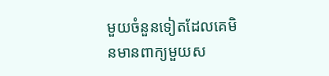មួយចំនួនទៀតដែលគេមិនមានពាក្យមួយស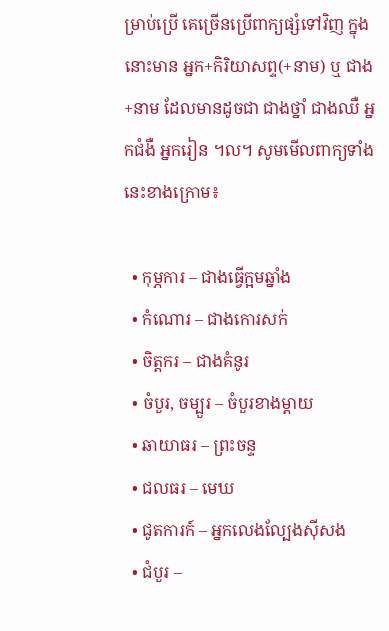ម្រាប់ប្រើ គេច្រើនប្រើពាក្យផ្សំទៅវិញ ក្នុងនោះមាន អ្នក+កិរិយាសព្ទ(+នាម) ឬ ជាង+នាម ដែលមានដូចជា ជាងថ្នាំ ជាងឈឺ អ្នកជំងឺ អ្នករៀន ។ល។ សូមមើលពាក្យទាំងនេះខាងក្រោម៖

  • កុម្ភការ – ជាងធ្វើក្អមឆ្នាំង
  • កំណោរ – ជាងកោរសក់
  • ចិត្តករ – ជាងគំនូរ
  • ចំបួរ, ចម្បួរ – ចំបួរខាងម្ដាយ
  • ឆាយាធរ – ព្រះចន្ទ
  • ជលធរ – មេឃ
  • ជូតការក៍ – អ្នកលេងល្បែងស៊ីសង
  • ជំបួរ –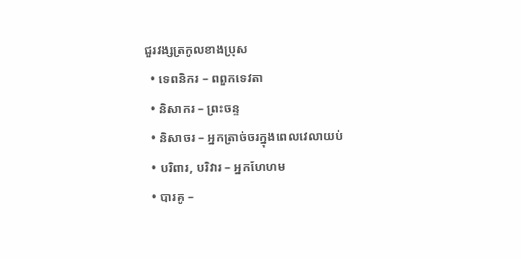ជួរវង្សត្រកូលខាងប្រុស
  • ទេពនិករ – ពពួកទេវតា
  • និសាករ – ព្រះចន្ទ
  • និសាចរ – អ្នកត្រាច់ចរក្នុងពេលវេលាយប់
  • បរិពារ, បរិវារ – អ្នកហែហម
  • បារគូ –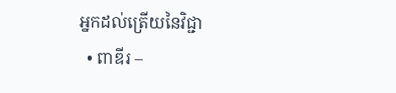អ្នកដល់ត្រើយនៃវិជ្ជា
  • ពាឌីរ –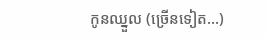កូនឈ្នួល (ច្រើនទៀត…)